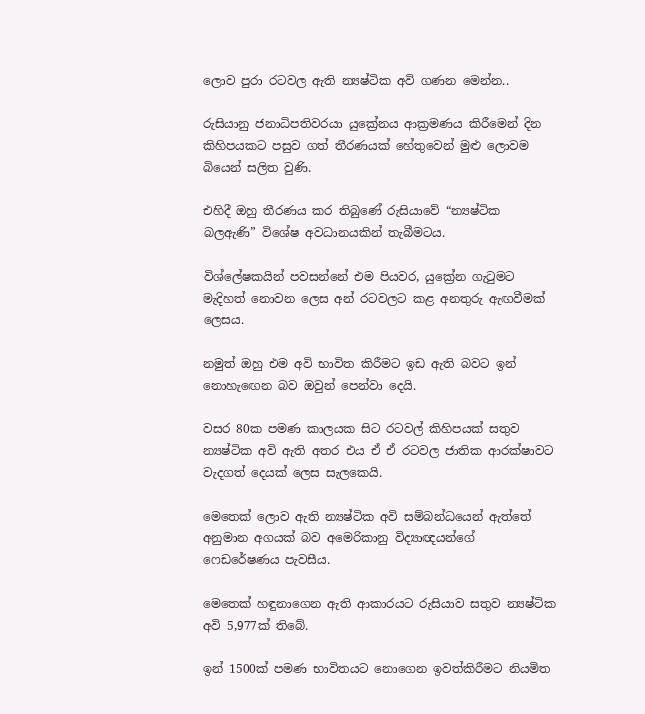ලොව පුරා රටවල ඇති න්‍යෂ්ටික අවි ගණන මෙන්න..

රුසියානු ජනාධිපතිවරයා යුක්‍රේනය ආක්‍රමණය කිරීමෙන් දින කිහිපයකට පසුව ගත් තීරණයක් හේතුවෙන් මුළු ලොවම බියෙන් සලිත වුණි.

එහිදී ඔහු තීරණය කර තිබුණේ රුසියාවේ “න්‍යෂ්ටික බලඇණි” විශේෂ අවධානයකින් තැබීමටය.

විශ්ලේෂකයින් පවසන්නේ එම පියවර, යුක්‍රේන ගැටුමට මැදිහත් නොවන ලෙස අන් රටවලට කළ අනතුරු ඇඟවීමක් ලෙසය.

නමුත් ඔහු එම අවි භාවිත කිරීමට ඉඩ ඇති බවට ඉන් නොහැඟෙන බව ඔවුන් පෙන්වා දෙයි.

වසර 80ක පමණ කාලයක සිට රටවල් කිහිපයක් සතුව න්‍යෂ්ටික අවි ඇති අතර එය ඒ ඒ රටවල ජාතික ආරක්ෂාවට වැදගත් දෙයක් ලෙස සැලකෙයි.

මෙතෙක් ලොව ඇති න්‍යෂ්ටික අවි සම්බන්ධයෙන් ඇත්තේ අනුමාන අගයක් බව අමෙරිකානු විද්‍යාඥයන්ගේ ෆෙඩරේෂණය පැවසීය.

මෙතෙක් හඳුනාගෙන ඇති ආකාරයට රුසියාව සතුව න්‍යෂ්ටික අවි 5,977ක් තිබේ.

ඉන් 1500ක් පමණ භාවිතයට නොගෙන ඉවත්කිරීමට නියමිත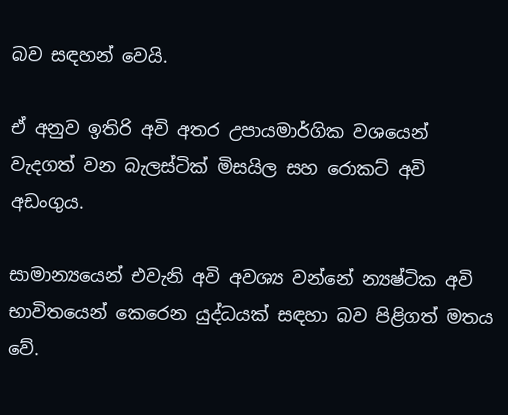බව සඳහන් වෙයි.

ඒ අනුව ඉතිරි අවි අතර උපායමාර්ගික වශයෙන් වැදගත් වන බැලස්ටික් මිසයිල සහ රොකට් අවි අඩංගුය.

සාමාන්‍යයෙන් එවැනි අවි අවශ්‍ය වන්නේ න්‍යෂ්ටික අවි භාවිතයෙන් කෙරෙන යුද්ධයක් සඳහා බව පිළිගත් මතය වේ.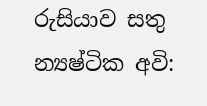රුසියාව සතු න්‍යෂ්ටික අවි: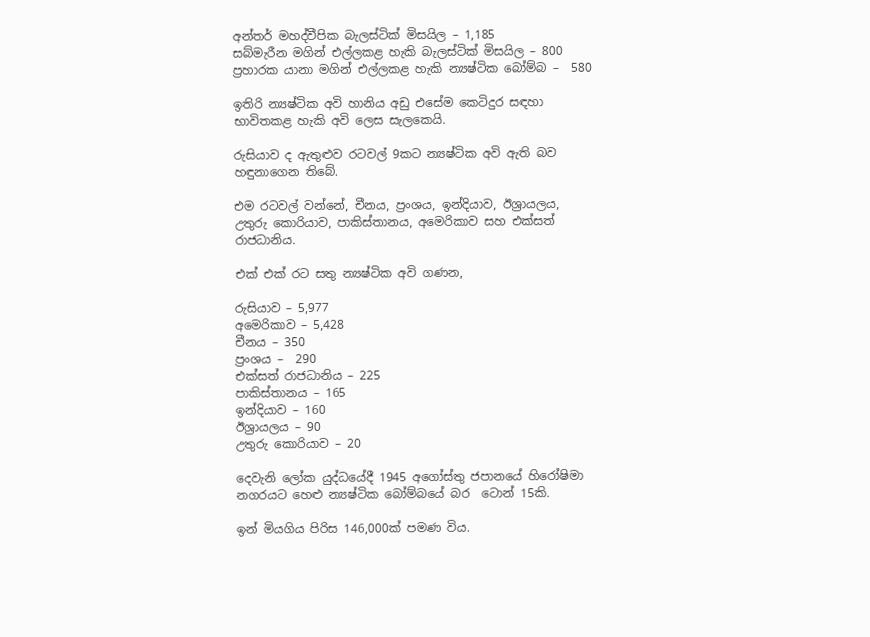අන්තර් මහද්වීපික බැලස්ටික් මිසයිල – 1,185
සබ්මැරීන මගින් එල්ලකළ හැකි බැලස්ටික් මිසයිල – 800
ප්‍රහාරක යානා මගින් එල්ලකළ හැකි න්‍යෂ්ටික බෝම්බ –  580

ඉතිරි න්‍යෂ්ටික අවි හානිය අඩු එසේම කෙටිදුර සඳහා භාවිතකළ හැකි අවි ලෙස සැලකෙයි.

රුසියාව ද ඇතුළුව රටවල් 9කට න්‍යෂ්ටික අවි ඇති බව හඳුනාගෙන තිබේ.

එම රටවල් වන්නේ, චීනය, ප්‍රංශය, ඉන්දියාව, ඊශ්‍රායලය, උතුරු කොරියාව, පාකිස්තානය, අමෙරිකාව සහ එක්සත් රාජධානිය.

එක් එක් රට සතු න්‍යෂ්ටික අවි ගණන,

රුසියාව – 5,977
අමෙරිකාව – 5,428
චීනය – 350
ප්‍රංශය –  290
එක්සත් රාජධානිය – 225
පාකිස්තානය – 165
ඉන්දියාව – 160
ඊශ්‍රායලය – 90
උතුරු කොරියාව – 20

දෙවැනි ලෝක යුද්ධයේදී 1945 අගෝස්තු ජපානයේ හිරෝෂිමා නගරයට හෙළු න්‍යෂ්ටික බෝම්බයේ බර  ටොන් 15කි.

ඉන් මියගිය පිරිස 146,000ක් පමණ විය.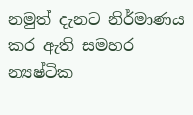නමුත් දැනට නිර්මාණය කර ඇති සමහර න්‍යෂ්ටික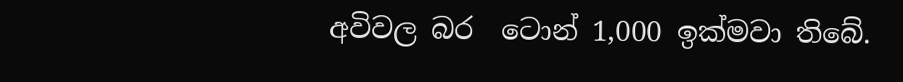අවිවල බර  ටොන් 1,000 ඉක්මවා තිබේ.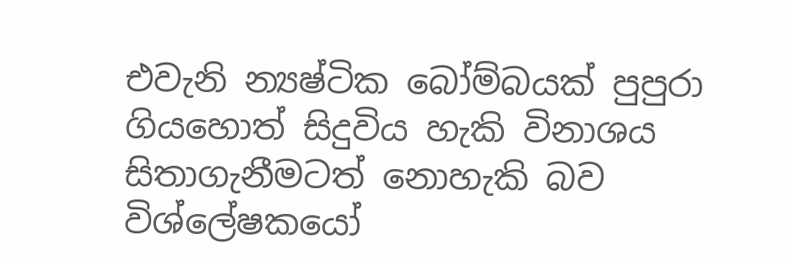එවැනි න්‍යෂ්ටික බෝම්බයක් පුපුරා ගියහොත් සිදුවිය හැකි විනාශය සිතාගැනීමටත් නොහැකි බව විශ්ලේෂකයෝ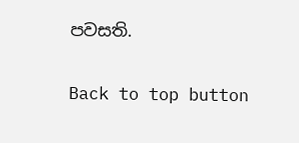පවසති.

Back to top button